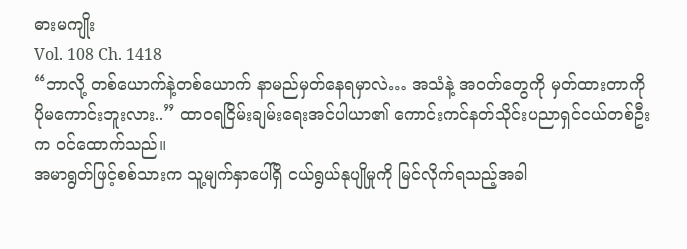ဓားမကျိုး
Vol. 108 Ch. 1418
“ဘာလို့ တစ်ယောက်နဲ့တစ်ယောက် နာမည်မှတ်နေရမှာလဲ… အသံနဲ့ အ၀တ်တွေကို မှတ်ထားတာကို ပိုမကောင်းဘူးလား..” ထာ၀ရငြိမ်းချမ်းရေးအင်ပါယာ၏ ကောင်းကင်နတ်သိုင်းပညာရှင်ငယ်တစ်ဦးက ဝင်ထောက်သည်။
အမာရွတ်ဖြင့်စစ်သားက သူ့မျက်နှာပေါ်ရှိ ငယ်ရွယ်နုပျိုမှုကို မြင်လိုက်ရသည့်အခါ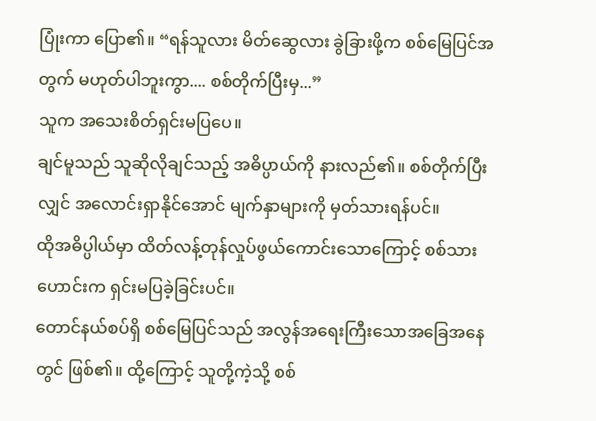ပြုံးကာ ပြော၏။ “ရန်သူလား မိတ်ဆွေလား ခွဲခြားဖို့က စစ်မြေပြင်အတွက် မဟုတ်ပါဘူးကွာ.... စစ်တိုက်ပြီးမှ...”
သူက အသေးစိတ်ရှင်းမပြပေ။
ချင်မူသည် သူဆိုလိုချင်သည့် အဓိပ္ပာယ်ကို နားလည်၏။ စစ်တိုက်ပြီးလျှင် အလောင်းရှာနိုင်အောင် မျက်နှာများကို မှတ်သားရန်ပင်။
ထိုအဓိပ္ပါယ်မှာ ထိတ်လန့်တုန်လှုပ်ဖွယ်ကောင်းသောကြောင့် စစ်သားဟောင်းက ရှင်းမပြခဲ့ခြင်းပင်။
တောင်နယ်စပ်ရှိ စစ်မြေပြင်သည် အလွန်အရေးကြီးသောအခြေအနေတွင် ဖြစ်၏။ ထို့ကြောင့် သူတို့ကဲ့သို့ စစ်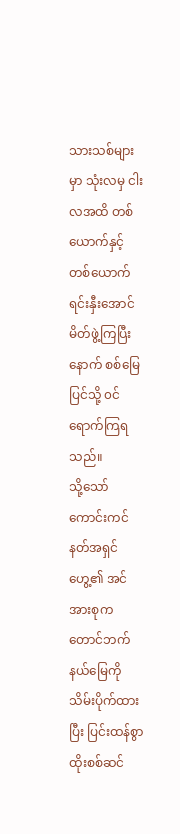သားသစ်များမှာ သုံးလမှ ငါးလအထိ တစ်ယောက်နှင့် တစ်ယောက် ရင်းနှီးအောင် မိတ်ဖွဲ့ကြပြီးနောက် စစ်မြေပြင်သို့ ၀င်ရောက်ကြရသည်။
သို့သော် ကောင်းကင်နတ်အရှင်ဟွေ့၏ အင်အားစုက တောင်ဘက်နယ်မြေကို သိမ်းပိုက်ထားပြီး ပြင်းထန်စွာ ထိုးစစ်ဆင်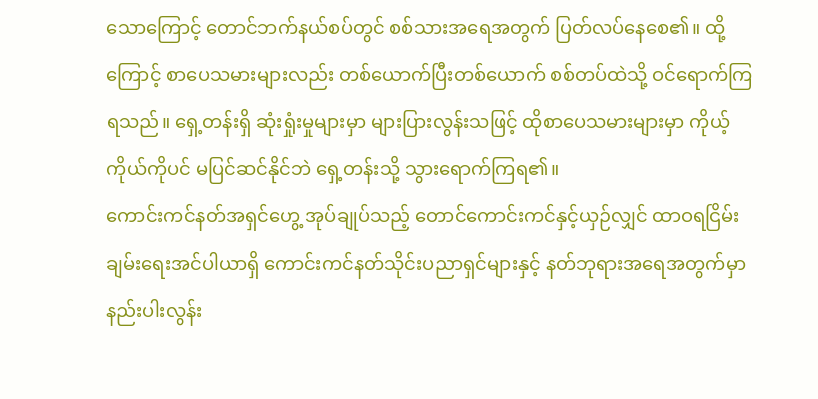သောကြောင့် တောင်ဘက်နယ်စပ်တွင် စစ်သားအရေအတွက် ပြတ်လပ်နေစေ၏။ ထို့ကြောင့် စာပေသမားများလည်း တစ်ယောက်ပြီးတစ်ယောက် စစ်တပ်ထဲသို့ ဝင်ရောက်ကြရသည်။ ရှေ့တန်းရှိ ဆုံးရှုံးမှုများမှာ များပြားလွန်းသဖြင့် ထိုစာပေသမားများမှာ ကိုယ့်ကိုယ်ကိုပင် မပြင်ဆင်နိုင်ဘဲ ရှေ့တန်းသို့ သွားရောက်ကြရ၏။
ကောင်းကင်နတ်အရှင်ဟွေ့ အုပ်ချုပ်သည့် တောင်ကောင်းကင်နှင့်ယှဉ်လျှင် ထာဝရငြိမ်းချမ်းရေးအင်ပါယာရှိ ကောင်းကင်နတ်သိုင်းပညာရှင်များနှင့် နတ်ဘုရားအရေအတွက်မှာ နည်းပါးလွန်း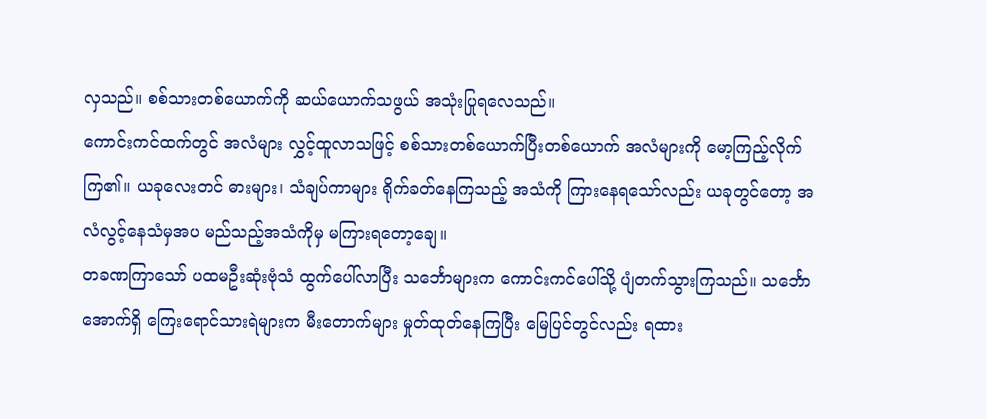လှသည်။ စစ်သားတစ်ယောက်ကို ဆယ်ယောက်သဖွယ် အသုံးပြုရလေသည်။
ကောင်းကင်ထက်တွင် အလံများ လွှင့်ထူလာသဖြင့် စစ်သားတစ်ယောက်ပြီးတစ်ယောက် အလံများကို မော့ကြည့်လိုက်ကြ၏။ ယခုလေးတင် ဓားများ၊ သံချပ်ကာများ ရိုက်ခတ်နေကြသည့် အသံကို ကြားနေရသော်လည်း ယခုတွင်တော့ အလံလွင့်နေသံမှအပ မည်သည့်အသံကိုမှ မကြားရတော့ချေ။
တခဏကြာသော် ပထမဦးဆုံးဗုံသံ ထွက်ပေါ်လာပြီး သင်္ဘောများက ကောင်းကင်ပေါ်သို့ ပျံတက်သွားကြသည်။ သင်္ဘောအောက်ရှိ ကြေးရောင်သားရဲများက မီးတောက်များ မှုတ်ထုတ်နေကြပြီး မြေပြင်တွင်လည်း ရထား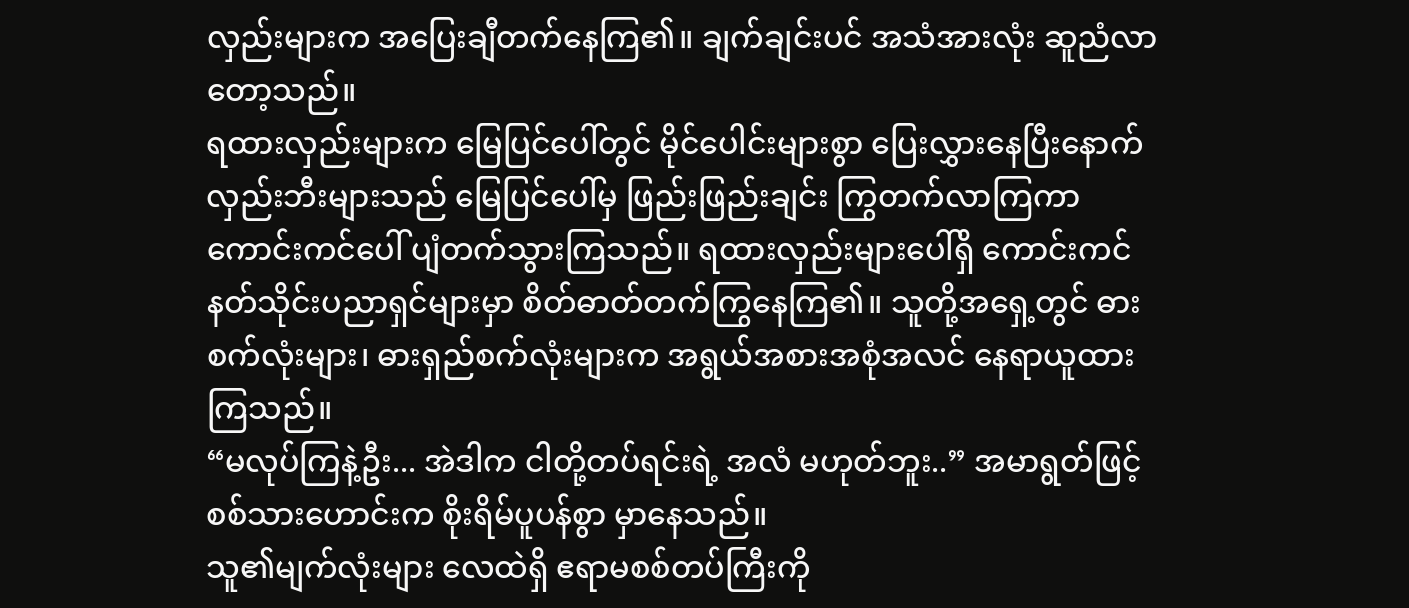လှည်းများက အပြေးချီတက်နေကြ၏။ ချက်ချင်းပင် အသံအားလုံး ဆူညံလာတော့သည်။
ရထားလှည်းများက မြေပြင်ပေါ်တွင် မိုင်ပေါင်းများစွာ ပြေးလွှားနေပြီးနောက် လှည်းဘီးများသည် မြေပြင်ပေါ်မှ ဖြည်းဖြည်းချင်း ကြွတက်လာကြကာ ကောင်းကင်ပေါ် ပျံတက်သွားကြသည်။ ရထားလှည်းများပေါ်ရှိ ကောင်းကင်နတ်သိုင်းပညာရှင်များမှာ စိတ်ဓာတ်တက်ကြွနေကြ၏။ သူတို့အရှေ့တွင် ဓားစက်လုံးများ၊ ဓားရှည်စက်လုံးများက အရွယ်အစားအစုံအလင် နေရာယူထားကြသည်။
“မလုပ်ကြနဲ့ဦး... အဲဒါက ငါတို့တပ်ရင်းရဲ့ အလံ မဟုတ်ဘူး..” အမာရွတ်ဖြင့် စစ်သားဟောင်းက စိုးရိမ်ပူပန်စွာ မှာနေသည်။
သူ၏မျက်လုံးများ လေထဲရှိ ဧရာမစစ်တပ်ကြီးကို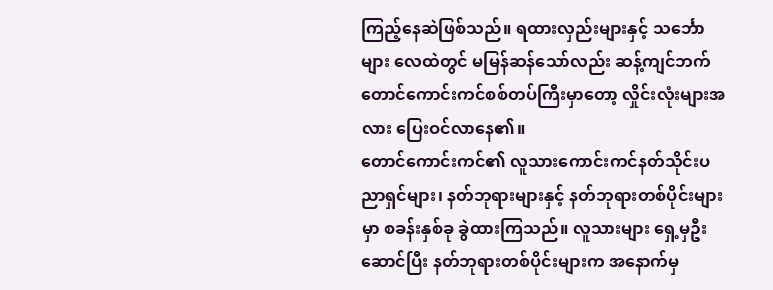ကြည့်နေဆဲဖြစ်သည်။ ရထားလှည်းများနှင့် သင်္ဘောများ လေထဲတွင် မမြန်ဆန်သော်လည်း ဆန့်ကျင်ဘက် တောင်ကောင်းကင်စစ်တပ်ကြီးမှာတော့ လှိုင်းလုံးများအလား ပြေးဝင်လာနေ၏။
တောင်ကောင်းကင်၏ လူသားကောင်းကင်နတ်သိုင်းပညာရှင်များ၊ နတ်ဘုရားများနှင့် နတ်ဘုရားတစ်ပိုင်းများမှာ စခန်းနှစ်ခု ခွဲထားကြသည်။ လူသားများ ရှေ့မှဦးဆောင်ပြီး နတ်ဘုရားတစ်ပိုင်းများက အနောက်မှ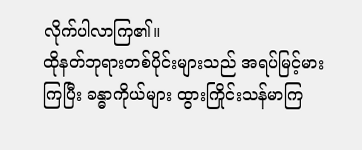လိုက်ပါလာကြ၏။
ထိုနတ်ဘုရားတစ်ပိုင်းများသည် အရပ်မြင့်မားကြပြီး ခန္ဓာကိုယ်များ ထွားကြိုင်းသန်မာကြ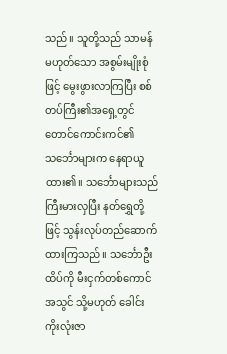သည်။ သူတို့သည် သာမန်မဟုတ်သော အစွမ်းမျိုးစုံဖြင့် မွေးဖွားလာကြပြီး စစ်တပ်ကြီး၏အရှေ့တွင် တောင်ကောင်းကင်၏ သင်္ဘောများက နေရာယူထား၏။ သင်္ဘောများသည် ကြီးမားလှပြီး နတ်ရွှေတို့ဖြင့် သွန်းလုပ်တည်ဆောက်ထားကြသည်။ သင်္ဘောဦးထိပ်ကို မီးငှက်တစ်ကောင်အသွင် သို့မဟုတ် ခေါင်းကိုးလုံးဇာ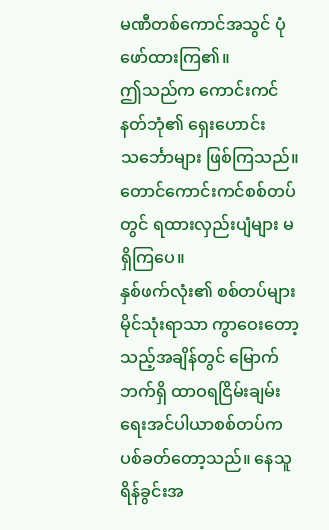မဏီတစ်ကောင်အသွင် ပုံဖော်ထားကြ၏။
ဤသည်က ကောင်းကင်နတ်ဘုံ၏ ရှေးဟောင်းသင်္ဘောများ ဖြစ်ကြသည်။
တောင်ကောင်းကင်စစ်တပ်တွင် ရထားလှည်းပျံများ မရှိကြပေ။
နှစ်ဖက်လုံး၏ စစ်တပ်များ မိုင်သုံးရာသာ ကွာဝေးတော့သည့်အချိန်တွင် မြောက်ဘက်ရှိ ထာဝရငြိမ်းချမ်းရေးအင်ပါယာစစ်တပ်က ပစ်ခတ်တော့သည်။ နေသူရိန်ခွင်းအ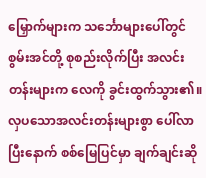မြှောက်များက သင်္ဘောများပေါ်တွင် စွမ်းအင်တို့ စုစည်းလိုက်ပြီး အလင်းတန်းများက လေကို ခွင်းထွက်သွား၏။ လှပသောအလင်းတန်းများစွာ ပေါ်လာပြီးနောက် စစ်မြေပြင်မှာ ချက်ချင်းဆို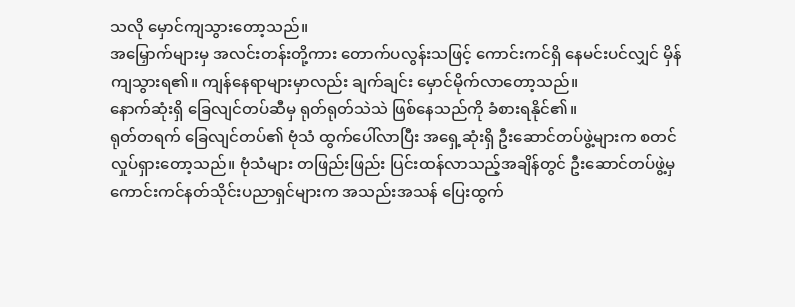သလို မှောင်ကျသွားတော့သည်။
အမြှောက်များမှ အလင်းတန်းတို့ကား တောက်ပလွန်းသဖြင့် ကောင်းကင်ရှိ နေမင်းပင်လျှင် မှိန်ကျသွားရ၏။ ကျန်နေရာများမှာလည်း ချက်ချင်း မှောင်မိုက်လာတော့သည်။
နောက်ဆုံးရှိ ခြေလျင်တပ်ဆီမှ ရုတ်ရုတ်သဲသဲ ဖြစ်နေသည်ကို ခံစားရနိုင်၏။
ရုတ်တရက် ခြေလျင်တပ်၏ ဗုံသံ ထွက်ပေါ်လာပြီး အရှေ့ဆုံးရှိ ဦးဆောင်တပ်ဖွဲ့များက စတင်လှုပ်ရှားတော့သည်။ ဗုံသံများ တဖြည်းဖြည်း ပြင်းထန်လာသည့်အချိန်တွင် ဦးဆောင်တပ်ဖွဲ့မှ ကောင်းကင်နတ်သိုင်းပညာရှင်များက အသည်းအသန် ပြေးထွက်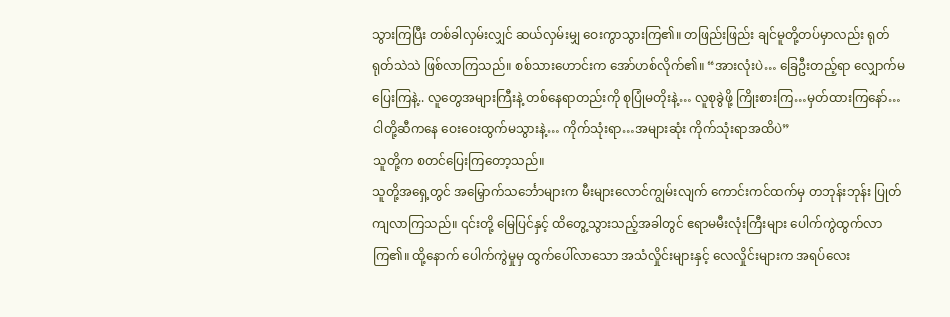သွားကြပြီး တစ်ခါလှမ်းလျှင် ဆယ်လှမ်းမျှ ဝေးကွာသွားကြ၏။ တဖြည်းဖြည်း ချင်မူတို့တပ်မှာလည်း ရုတ်ရုတ်သဲသဲ ဖြစ်လာကြသည်။ စစ်သားဟောင်းက အော်ဟစ်လိုက်၏။ “အားလုံးပဲ… ခြေဦးတည့်ရာ လျှောက်မပြေးကြနဲ့.. လူတွေအများကြီးနဲ့ တစ်နေရာတည်းကို စုပြုံမတိုးနဲ့… လူစုခွဲဖို့ ကြိုးစားကြ…မှတ်ထားကြနော်… ငါတို့ဆီကနေ ဝေးဝေးထွက်မသွားနဲ့… ကိုက်သုံးရာ…အများဆုံး ကိုက်သုံးရာအထိပဲ”
သူတို့က စတင်ပြေးကြတော့သည်။
သူတို့အရှေ့တွင် အမြှောက်သင်္ဘောများက မီးများလောင်ကျွမ်းလျက် ကောင်းကင်ထက်မှ တဘုန်းဘုန်း ပြုတ်ကျလာကြသည်။ ၎င်းတို့ မြေပြင်နှင့် ထိတွေ့သွားသည့်အခါတွင် ဧရာမမီးလုံးကြီးများ ပေါက်ကွဲထွက်လာကြ၏။ ထို့နောက် ပေါက်ကွဲမှုမှ ထွက်ပေါ်လာသော အသံလှိုင်းများနှင့် လေလှိုင်းများက အရပ်လေး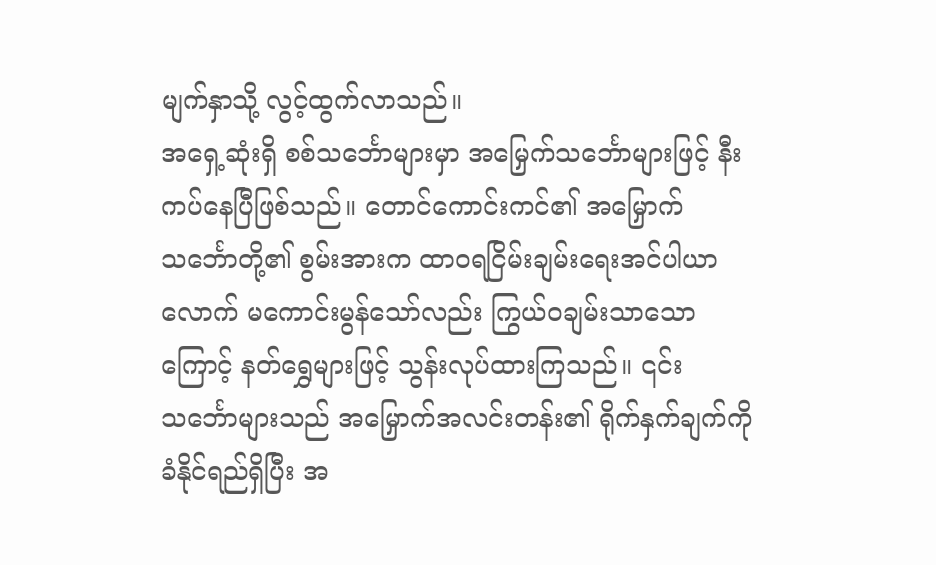မျက်နှာသို့ လွင့်ထွက်လာသည်။
အရှေ့ဆုံးရှိ စစ်သင်္ဘောများမှာ အမြှေက်သင်္ဘောများဖြင့် နီးကပ်နေပြီဖြစ်သည်။ တောင်ကောင်းကင်၏ အမြှောက်သင်္ဘောတို့၏ စွမ်းအားက ထာဝရငြိမ်းချမ်းရေးအင်ပါယာလောက် မကောင်းမွန်သော်လည်း ကြွယ်ဝချမ်းသာသောကြောင့် နတ်ရွှေများဖြင့် သွန်းလုပ်ထားကြသည်။ ၎င်းသင်္ဘောများသည် အမြှောက်အလင်းတန်း၏ ရိုက်နှက်ချက်ကို ခံနိုင်ရည်ရှိပြီး အ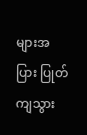များအပြား ပြုတ်ကျသွား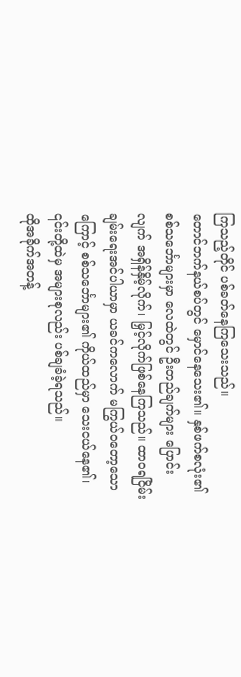ကြသည့်တိုင် ပစ်ခတ်နေကြသေးသည်။
တောင်ဘက်နယ်စပ်တွင် မှောင်နေသေး၏။ နှစ်ဖက်စလုံး၏ စစ်သင်္ဘောများမှာ လေထဲတွင် ဦးတည်ချက်များ ပြောင်းလျက် အရှိန်နှိမ့်လိုက်၊ မြှင့်လိုက်ဖြစ်နေကြသည်။ ထာဝရငြိမ်းချမ်းရေးအင်ပါယာမှာ ယခင်ကလောက် မကြွယ်ဝတော့သောကြောင့် စစ်သင်္ဘောများ၏ ကိုယ်ထည်မှာ သေးငယ်နေ၏၊ ၎င်းတို့ထဲမှ အများစုလည်း ပစ်ချခံခဲ့ရသည်။
ထိုအခိုက်အတန့်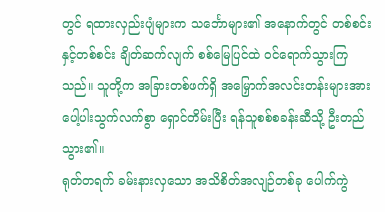တွင် ရထားလှည်းပျံများက သင်္ဘောများ၏ အနောက်တွင် တစ်စင်းနှင့်တစ်စင်း ချိတ်ဆက်လျက် စစ်မြေပြင်ထဲ ဝင်ရောက်သွားကြသည်။ သူတို့က အခြားတစ်ဖက်ရှိ အမြှောက်အလင်းတန်းများအား ပေါ့ပါးသွက်လက်စွာ ရှောင်တိမ်းပြီး ရန်သူစစ်စခန်းဆီသို့ ဦးတည်သွား၏။
ရုတ်တရက် ခမ်းနားလှသော အသိစိတ်အလျဉ်တစ်ခု ပေါက်ကွဲ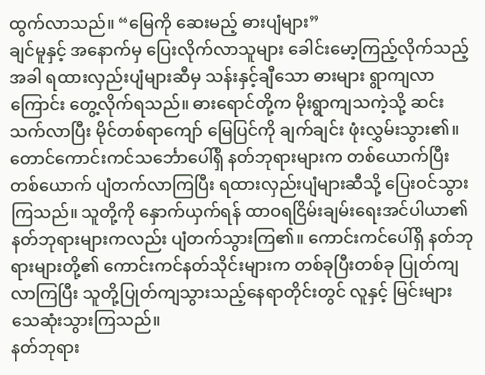ထွက်လာသည်။ “မြေကို ဆေးမည့် ဓားပျံများ”
ချင်မူနှင့် အနောက်မှ ပြေးလိုက်လာသူများ ခေါင်းမော့ကြည့်လိုက်သည့်အခါ ရထားလှည်းပျံများဆီမှ သန်းနှင့်ချီသော ဓားများ ရွာကျလာကြောင်း တွေ့လိုက်ရသည်။ ဓားရောင်တို့က မိုးရွာကျသကဲ့သို့ ဆင်းသက်လာပြီး မိုင်တစ်ရာကျော် မြေပြင်ကို ချက်ချင်း ဖုံးလွှမ်းသွား၏။
တောင်ကောင်းကင်သင်္ဘောပေါ်ရှိ နတ်ဘုရားများက တစ်ယောက်ပြီးတစ်ယောက် ပျံတက်လာကြပြီး ရထားလှည်းပျံများဆီသို့ ပြေးဝင်သွားကြသည်။ သူတို့ကို နှောက်ယှက်ရန် ထာဝရငြိမ်းချမ်းရေးအင်ပါယာ၏ နတ်ဘုရားများကလည်း ပျံတက်သွားကြ၏။ ကောင်းကင်ပေါ်ရှိ နတ်ဘုရားများတို့၏ ကောင်းကင်နတ်သိုင်းများက တစ်ခုပြီးတစ်ခု ပြုတ်ကျလာကြပြီး သူတို့ပြုတ်ကျသွားသည့်နေရာတိုင်းတွင် လူနှင့် မြင်းများ သေဆုံးသွားကြသည်။
နတ်ဘုရား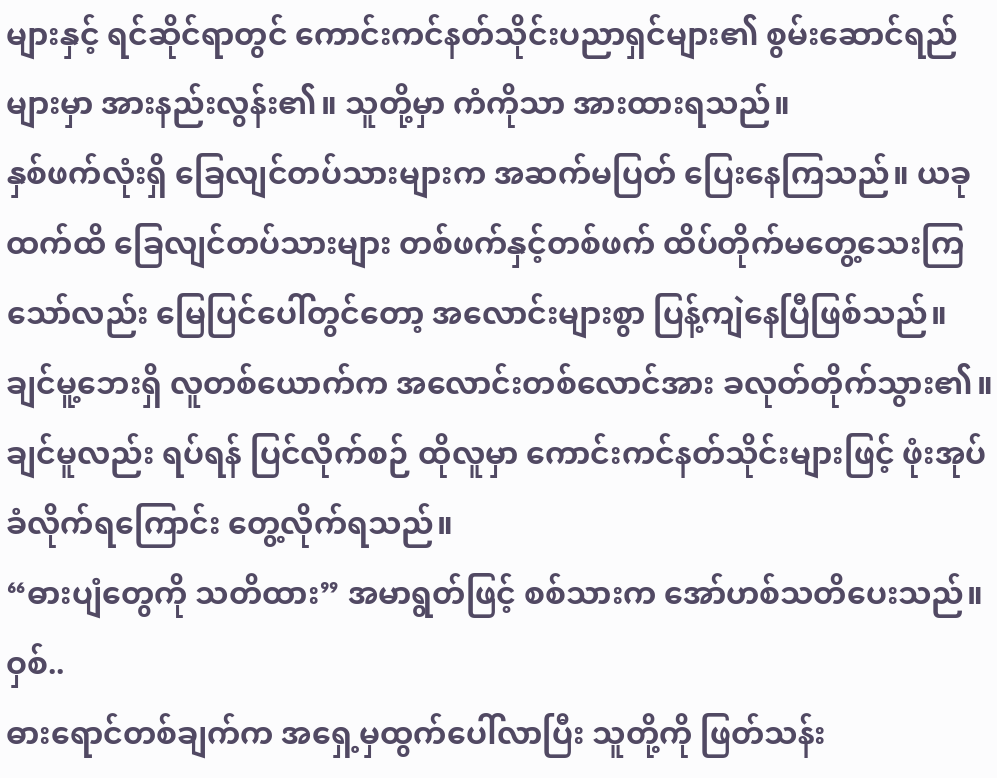များနှင့် ရင်ဆိုင်ရာတွင် ကောင်းကင်နတ်သိုင်းပညာရှင်များ၏ စွမ်းဆောင်ရည်များမှာ အားနည်းလွန်း၏။ သူတို့မှာ ကံကိုသာ အားထားရသည်။
နှစ်ဖက်လုံးရှိ ခြေလျင်တပ်သားများက အဆက်မပြတ် ပြေးနေကြသည်။ ယခုထက်ထိ ခြေလျင်တပ်သားများ တစ်ဖက်နှင့်တစ်ဖက် ထိပ်တိုက်မတွေ့သေးကြသော်လည်း မြေပြင်ပေါ်တွင်တော့ အလောင်းများစွာ ပြန့်ကျဲနေပြီဖြစ်သည်။
ချင်မူ့ဘေးရှိ လူတစ်ယောက်က အလောင်းတစ်လောင်အား ခလုတ်တိုက်သွား၏။ ချင်မူလည်း ရပ်ရန် ပြင်လိုက်စဉ် ထိုလူမှာ ကောင်းကင်နတ်သိုင်းများဖြင့် ဖုံးအုပ်ခံလိုက်ရကြောင်း တွေ့လိုက်ရသည်။
“ဓားပျံတွေကို သတိထား” အမာရွတ်ဖြင့် စစ်သားက အော်ဟစ်သတိပေးသည်။
ဝှစ်..
ဓားရောင်တစ်ချက်က အရှေ့မှထွက်ပေါ်လာပြီး သူတို့ကို ဖြတ်သန်း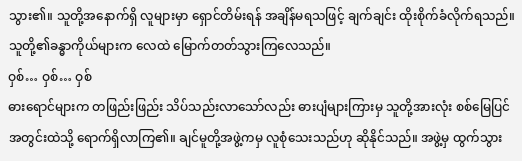သွား၏။ သူတို့အနောက်ရှိ လူများမှာ ရှောင်တိမ်းရန် အချိန်မရသဖြင့် ချက်ချင်း ထိုးစိုက်ခံလိုက်ရသည်။ သူတို့၏ခန္ဓာကိုယ်များက လေထဲ မြောက်တတ်သွားကြလေသည်။
ဝှစ်… ဝှစ်… ဝှစ်
ဓားရောင်များက တဖြည်းဖြည်း သိပ်သည်းလာသော်လည်း ဓားပျံများကြားမှ သူတို့အားလုံး စစ်မြေပြင်အတွင်းထဲသို့ ရောက်ရှိလာကြ၏။ ချင်မူတို့အဖွဲ့ကမှ လူစုံသေးသည်ဟု ဆိုနိုင်သည်။ အဖွဲ့မှ ထွက်သွား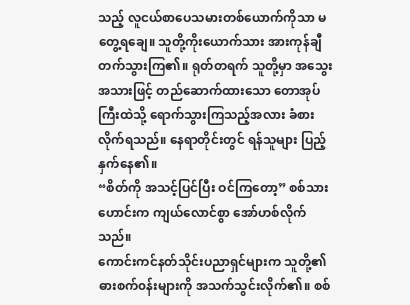သည့် လူငယ်စာပေသမားတစ်ယောက်ကိုသာ မတွေ့ရချေ။ သူတို့ကိုးယောက်သား အားကုန်ချီတက်သွားကြ၏။ ရုတ်တရက် သူတို့မှာ အသွေးအသားဖြင့် တည်ဆောက်ထားသော တောအုပ်ကြီးထဲသို့ ရောက်သွားကြသည့်အလား ခံစားလိုက်ရသည်။ နေရာတိုင်းတွင် ရန်သူများ ပြည့်နှက်နေ၏။
“စိတ်ကို အသင့်ပြင်ပြီး ဝင်ကြတော့” စစ်သားဟောင်းက ကျယ်လောင်စွာ အော်ဟစ်လိုက်သည်။
ကောင်းကင်နတ်သိုင်းပညာရှင်များက သူတို့၏ ဓားစက်၀န်းများကို အသက်သွင်းလိုက်၏။ စစ်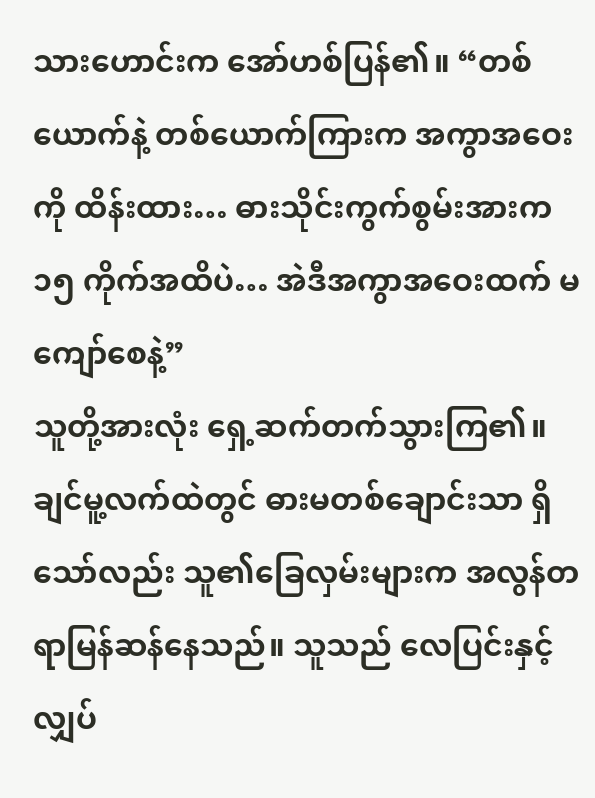သားဟောင်းက အော်ဟစ်ပြန်၏။ “တစ်ယောက်နဲ့ တစ်ယောက်ကြားက အကွာအဝေးကို ထိန်းထား… ဓားသိုင်းကွက်စွမ်းအားက ၁၅ ကိုက်အထိပဲ… အဲဒီအကွာအဝေးထက် မကျော်စေနဲ့”
သူတို့အားလုံး ရှေ့ဆက်တက်သွားကြ၏။ ချင်မူ့လက်ထဲတွင် ဓားမတစ်ချောင်းသာ ရှိသော်လည်း သူ၏ခြေလှမ်းများက အလွန်တရာမြန်ဆန်နေသည်။ သူသည် လေပြင်းနှင့် လျှပ်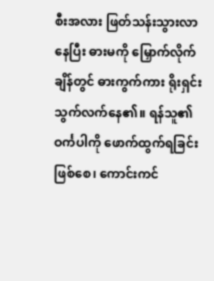စီးအလား ဖြတ်သန်းသွားလာနေပြီး ဓားမကို မြှောက်လိုက်ချိန်တွင် ဓားကွက်ကား ရိုးရှင်းသွက်လက်နေ၏။ ရန်သူ၏ ဝင်္ကပါကို ဖောက်ထွက်ရခြင်းဖြစ်စေ၊ ကောင်းကင်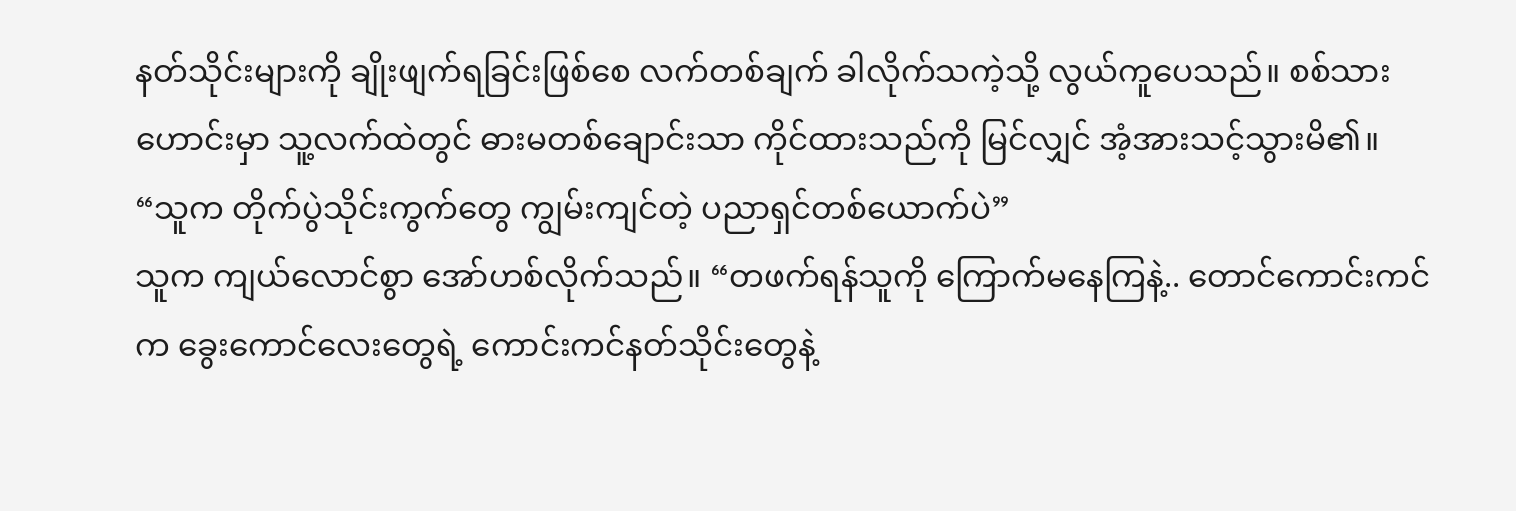နတ်သိုင်းများကို ချိုးဖျက်ရခြင်းဖြစ်စေ လက်တစ်ချက် ခါလိုက်သကဲ့သို့ လွယ်ကူပေသည်။ စစ်သားဟောင်းမှာ သူ့လက်ထဲတွင် ဓားမတစ်ချောင်းသာ ကိုင်ထားသည်ကို မြင်လျှင် အံ့အားသင့်သွားမိ၏။ “သူက တိုက်ပွဲသိုင်းကွက်တွေ ကျွမ်းကျင်တဲ့ ပညာရှင်တစ်ယောက်ပဲ”
သူက ကျယ်လောင်စွာ အော်ဟစ်လိုက်သည်။ “တဖက်ရန်သူကို ကြောက်မနေကြနဲ့.. တောင်ကောင်းကင်က ခွေးကောင်လေးတွေရဲ့ ကောင်းကင်နတ်သိုင်းတွေနဲ့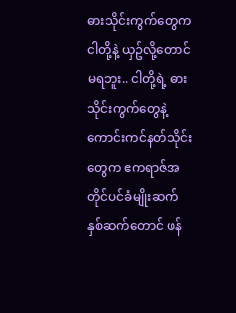ဓားသိုင်းကွက်တွေက ငါတို့နဲ့ ယှဥ်လို့တောင် မရဘူး.. ငါတို့ရဲ့ ဓားသိုင်းကွက်တွေနဲ့ ကောင်းကင်နတ်သိုင်းတွေက ဧကရာဇ်အတိုင်ပင်ခံမျိုးဆက်နှစ်ဆက်တောင် ဖန်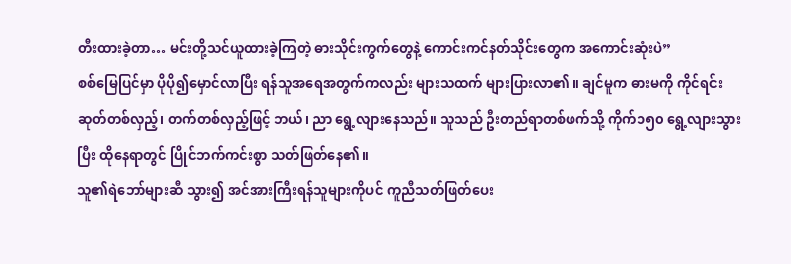တီးထားခဲ့တာ… မင်းတို့သင်ယူထားခဲ့ကြတဲ့ ဓားသိုင်းကွက်တွေနဲ့ ကောင်းကင်နတ်သိုင်းတွေက အကောင်းဆုံးပဲ”
စစ်မြေပြင်မှာ ပိုပို၍မှောင်လာပြီး ရန်သူအရေအတွက်ကလည်း များသထက် များပြားလာ၏။ ချင်မူက ဓားမကို ကိုင်ရင်း ဆုတ်တစ်လှည့်၊ တက်တစ်လှည့်ဖြင့် ဘယ်၊ ညာ ရွေ့လျားနေသည်။ သူသည် ဦးတည်ရာတစ်ဖက်သို့ ကိုက်၁၅၀ ရွေ့လျားသွားပြီး ထိုနေရာတွင် ပြိုင်ဘက်ကင်းစွာ သတ်ဖြတ်နေ၏။
သူ၏ရဲဘော်များဆီ သွား၍ အင်အားကြီးရန်သူများကိုပင် ကူညီသတ်ဖြတ်ပေး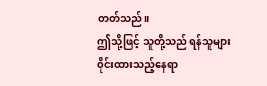တတ်သည်။
ဤသို့ဖြင့် သူတို့သည် ရန်သူများ ၀ိုင်းထားသည့်နေရာ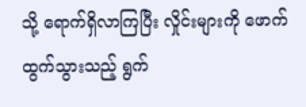သို့ ရောက်ရှိလာကြပြီး လှိုင်းများကို ဖောက်ထွက်သွားသည့် ရွက်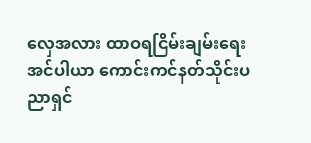လှေအလား ထာဝရငြိမ်းချမ်းရေးအင်ပါယာ ကောင်းကင်နတ်သိုင်းပညာရှင်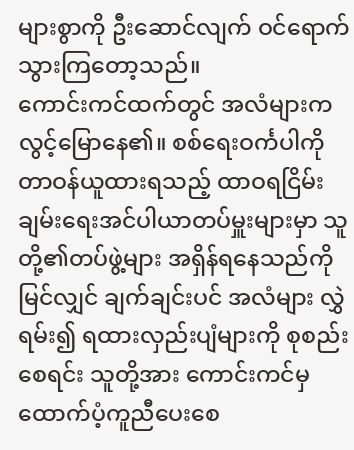များစွာကို ဦးဆောင်လျက် ဝင်ရောက်သွားကြတော့သည်။
ကောင်းကင်ထက်တွင် အလံများက လွင့်မြောနေ၏။ စစ်ရေးဝင်္ကပါကို တာဝန်ယူထားရသည့် ထာဝရငြိမ်းချမ်းရေးအင်ပါယာတပ်မှူးများမှာ သူတို့၏တပ်ဖွဲ့များ အရှိန်ရနေသည်ကို မြင်လျှင် ချက်ချင်းပင် အလံများ လွှဲရမ်း၍ ရထားလှည်းပျံများကို စုစည်းစေရင်း သူတို့အား ကောင်းကင်မှ ထောက်ပံ့ကူညီပေးစေ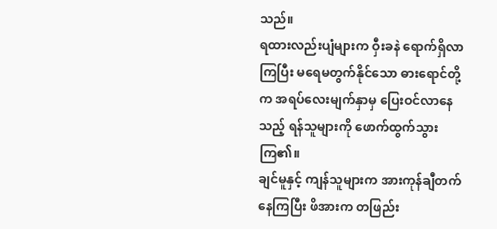သည်။
ရထားလည်းပျံများက ဝှီးခနဲ ရောက်ရှိလာကြပြီး မရေမတွက်နိုင်သော ဓားရောင်တို့က အရပ်လေးမျက်နှာမှ ပြေးဝင်လာနေသည့် ရန်သူများကို ဖောက်ထွက်သွားကြ၏။
ချင်မူနှင့် ကျန်သူများက အားကုန်ချီတက်နေကြပြီး ဖိအားက တဖြည်း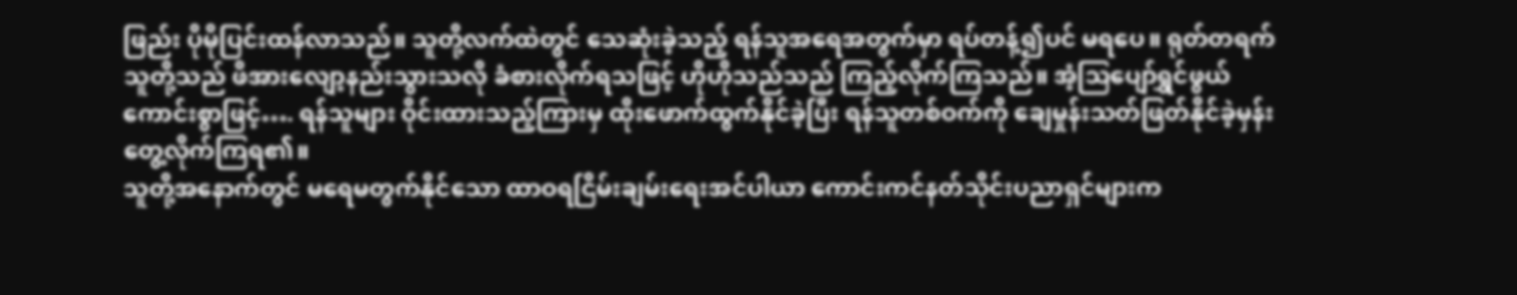ဖြည်း ပိုမိုပြင်းထန်လာသည်။ သူတို့လက်ထဲတွင် သေဆုံးခဲ့သည့် ရန်သူအရေအတွက်မှာ ရပ်တန့်၍ပင် မရပေ။ ရုတ်တရက် သူတို့သည် ဖိအားလျော့နည်းသွားသလို ခံစားလိုက်ရသဖြင့် ဟိုဟိုသည်သည် ကြည့်လိုက်ကြသည်။ အံ့သြပျော်ရွှင်ဖွယ်ကောင်းစွာဖြင့်…. ရန်သူများ ဝိုင်းထားသည့်ကြားမှ ထိုးဖောက်ထွက်နိုင်ခဲ့ပြီး ရန်သူတစ်ဝက်ကို ချေမှုန်းသတ်ဖြတ်နိုင်ခဲ့မှန်း တွေ့လိုက်ကြရ၏။
သူတို့အနောက်တွင် မရေမတွက်နိုင်သော ထာဝရငြိမ်းချမ်းရေးအင်ပါယာ ကောင်းကင်နတ်သိုင်းပညာရှင်များက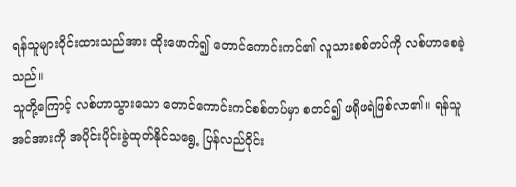ရန်သူများဝိုင်းထားသည်အား ထိုးဖောက်၍ တောင်ကောင်းကင်၏ လူသားစစ်တပ်ကို လစ်ဟာစေခဲ့သည်။
သူတို့ကြောင့် လစ်ဟာသွားသော တောင်ကောင်းကင်စစ်တပ်မှာ စတင်၍ ဖရိုဖရဲဖြစ်လာ၏။ ရန်သူအင်အားကို အပိုင်းပိုင်းခွဲထုတ်နိုင်သရွေ့ ပြန်လည်ဝိုင်း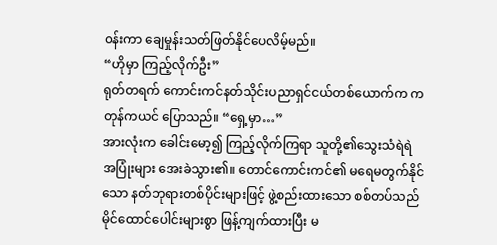၀န်းကာ ချေမှုန်းသတ်ဖြတ်နိုင်ပေလိမ့်မည်။
“ဟိုမှာ ကြည့်လိုက်ဦး”
ရုတ်တရက် ကောင်းကင်နတ်သိုင်းပညာရှင်ငယ်တစ်ယောက်က ကတုန်ကယင် ပြောသည်။ “ရှေ့မှာ…”
အားလုံးက ခေါင်းမော့၍ ကြည့်လိုက်ကြရာ သူတို့၏သွေးသံရဲရဲ အပြုံးများ အေးခဲသွား၏။ တောင်ကောင်းကင်၏ မရေမတွက်နိုင်သော နတ်ဘုရားတစ်ပိုင်းများဖြင့် ဖွဲ့စည်းထားသော စစ်တပ်သည် မိုင်ထောင်ပေါင်းများစွာ ဖြန့်ကျက်ထားပြီး မ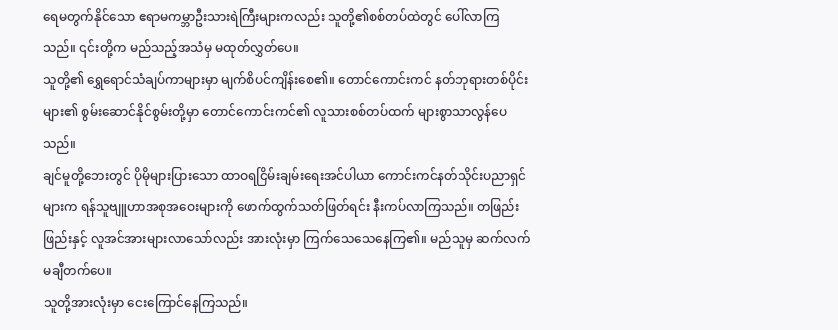ရေမတွက်နိုင်သော ဧရာမကမ္ဘာဦးသားရဲကြီးများကလည်း သူတို့၏စစ်တပ်ထဲတွင် ပေါ်လာကြသည်။ ၎င်းတို့က မည်သည့်အသံမှ မထုတ်လွှတ်ပေ။
သူတို့၏ ရွှေရောင်သံချပ်ကာများမှာ မျက်စိပင်ကျိန်းစေ၏။ တောင်ကောင်းကင် နတ်ဘုရားတစ်ပိုင်းများ၏ စွမ်းဆောင်နိုင်စွမ်းတို့မှာ တောင်ကောင်းကင်၏ လူသားစစ်တပ်ထက် များစွာသာလွန်ပေသည်။
ချင်မူတို့ဘေးတွင် ပိုမိုများပြားသော ထာဝရငြိမ်းချမ်းရေးအင်ပါယာ ကောင်းကင်နတ်သိုင်းပညာရှင်များက ရန်သူဗျူဟာအစုအဝေးများကို ဖောက်ထွက်သတ်ဖြတ်ရင်း နီးကပ်လာကြသည်။ တဖြည်းဖြည်းနှင့် လူအင်အားများလာသော်လည်း အားလုံးမှာ ကြက်သေသေနေကြ၏။ မည်သူမှ ဆက်လက်မချီတက်ပေ။
သူတို့အားလုံးမှာ ငေးကြောင်နေကြသည်။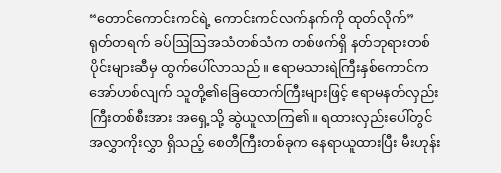“တောင်ကောင်းကင်ရဲ့ ကောင်းကင်လက်နက်ကို ထုတ်လိုက်”
ရုတ်တရက် ခပ်ဩဩအသံတစ်သံက တစ်ဖက်ရှိ နတ်ဘုရားတစ်ပိုင်းများဆီမှ ထွက်ပေါ်လာသည်။ ဧရာမသားရဲကြီးနှစ်ကောင်က အော်ဟစ်လျက် သူတို့၏ခြေထောက်ကြီးများဖြင့် ဧရာမနတ်လှည်းကြီးတစ်စီးအား အရှေ့သို့ ဆွဲယူလာကြ၏။ ရထားလှည်းပေါ်တွင် အလွှာကိုးလွှာ ရှိသည့် စေတီကြီးတစ်ခုက နေရာယူထားပြီး မီးဟုန်း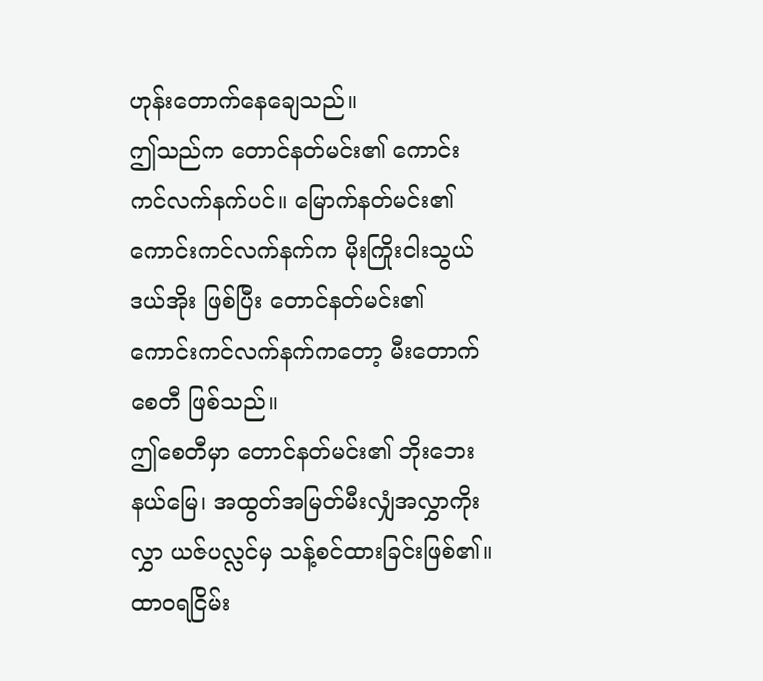ဟုန်းတောက်နေချေသည်။
ဤသည်က တောင်နတ်မင်း၏ ကောင်းကင်လက်နက်ပင်။ မြောက်နတ်မင်း၏ ကောင်းကင်လက်နက်က မိုးကြိုးငါးသွယ်ဒယ်အိုး ဖြစ်ပြီး တောင်နတ်မင်း၏ ကောင်းကင်လက်နက်ကတော့ မီးတောက်စေတီ ဖြစ်သည်။
ဤစေတီမှာ တောင်နတ်မင်း၏ ဘိုးဘေးနယ်မြေ၊ အထွတ်အမြတ်မီးလျှံအလွှာကိုးလွှာ ယဇ်ပလ္လင်မှ သန့်စင်ထားခြင်းဖြစ်၏။ ထာဝရငြိမ်း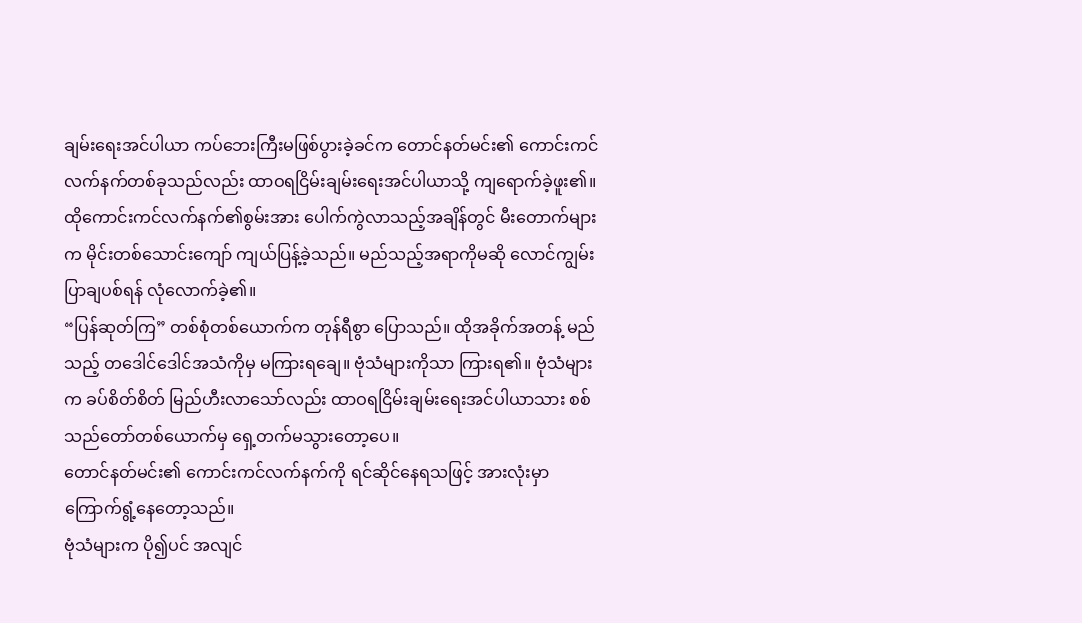ချမ်းရေးအင်ပါယာ ကပ်ဘေးကြီးမဖြစ်ပွားခဲ့ခင်က တောင်နတ်မင်း၏ ကောင်းကင်လက်နက်တစ်ခုသည်လည်း ထာဝရငြိမ်းချမ်းရေးအင်ပါယာသို့ ကျရောက်ခဲ့ဖူး၏။
ထိုကောင်းကင်လက်နက်၏စွမ်းအား ပေါက်ကွဲလာသည့်အချိန်တွင် မီးတောက်များက မိုင်းတစ်သောင်းကျော် ကျယ်ပြန့်ခဲ့သည်။ မည်သည့်အရာကိုမဆို လောင်ကျွမ်းပြာချပစ်ရန် လုံလောက်ခဲ့၏။
“ပြန်ဆုတ်ကြ” တစ်စုံတစ်ယောက်က တုန်ရီစွာ ပြောသည်။ ထိုအခိုက်အတန့် မည်သည့် တဒေါင်ဒေါင်အသံကိုမှ မကြားရချေ။ ဗုံသံများကိုသာ ကြားရ၏။ ဗုံသံများက ခပ်စိတ်စိတ် မြည်ဟီးလာသော်လည်း ထာဝရငြိမ်းချမ်းရေးအင်ပါယာသား စစ်သည်တော်တစ်ယောက်မှ ရှေ့တက်မသွားတော့ပေ။
တောင်နတ်မင်း၏ ကောင်းကင်လက်နက်ကို ရင်ဆိုင်နေရသဖြင့် အားလုံးမှာ ကြောက်ရွံ့နေတော့သည်။
ဗုံသံများက ပို၍ပင် အလျင်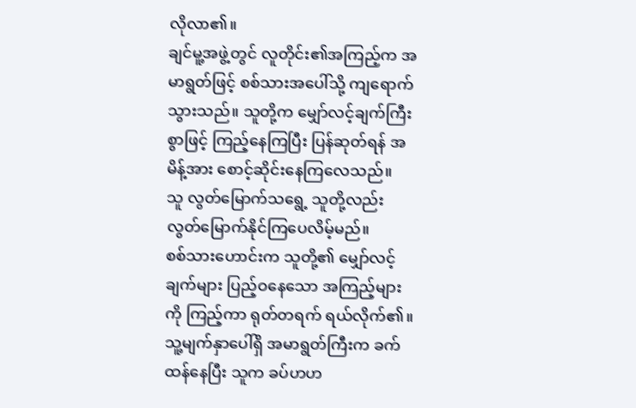လိုလာ၏။
ချင်မူ့အဖွဲ့တွင် လူတိုင်း၏အကြည့်က အမာရွတ်ဖြင့် စစ်သားအပေါ်သို့ ကျရောက်သွားသည်။ သူတို့က မျှော်လင့်ချက်ကြီးစွာဖြင့် ကြည့်နေကြပြီး ပြန်ဆုတ်ရန် အမိန့်အား စောင့်ဆိုင်းနေကြလေသည်။
သူ လွတ်မြောက်သရွေ့ သူတို့လည်း လွတ်မြောက်နိုင်ကြပေလိမ့်မည်။
စစ်သားဟောင်းက သူတို့၏ မျှော်လင့်ချက်များ ပြည့်ဝနေသော အကြည့်များကို ကြည့်ကာ ရုတ်တရက် ရယ်လိုက်၏။ သူ့မျက်နှာပေါ်ရှိ အမာရွတ်ကြီးက ခက်ထန်နေပြီး သူက ခပ်ဟဟ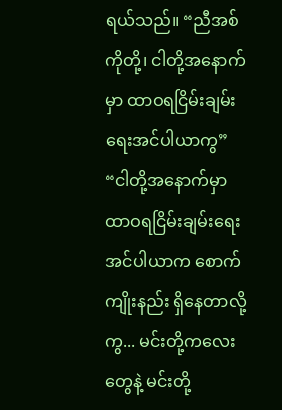ရယ်သည်။ “ညီအစ်ကိုတို့၊ ငါတို့အနောက်မှာ ထာဝရငြိမ်းချမ်းရေးအင်ပါယာကွ”
“ငါတို့အနောက်မှာ ထာဝရငြိမ်းချမ်းရေးအင်ပါယာက စောက်ကျိုးနည်း ရှိနေတာလို့ကွ... မင်းတို့ကလေးတွေနဲ့ မင်းတို့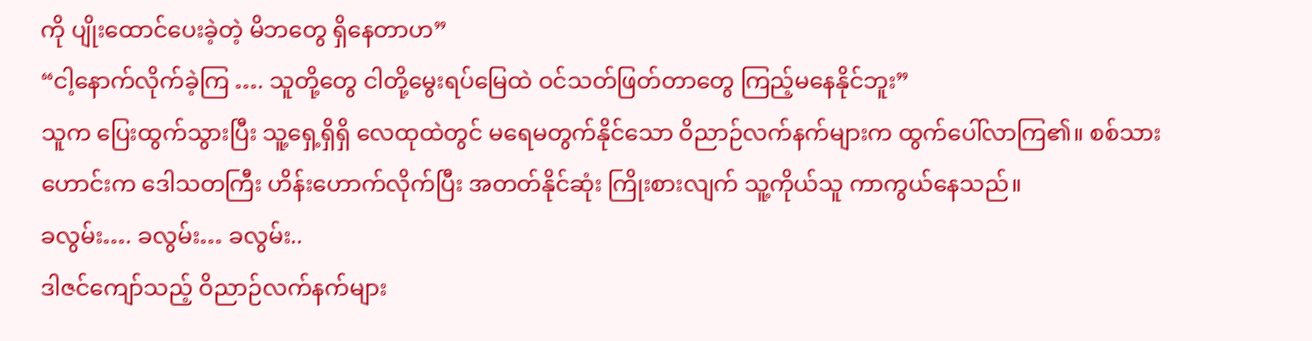ကို ပျိုးထောင်ပေးခဲ့တဲ့ မိဘတွေ ရှိနေတာဟ”
“ငါ့နောက်လိုက်ခဲ့ကြ …. သူတို့တွေ ငါတို့မွေးရပ်မြေထဲ ဝင်သတ်ဖြတ်တာတွေ ကြည့်မနေနိုင်ဘူး”
သူက ပြေးထွက်သွားပြီး သူ့ရှေ့ရှိရှိ လေထုထဲတွင် မရေမတွက်နိုင်သော ဝိညာဉ်လက်နက်များက ထွက်ပေါ်လာကြ၏။ စစ်သားဟောင်းက ဒေါသတကြီး ဟိန်းဟောက်လိုက်ပြီး အတတ်နိုင်ဆုံး ကြိုးစားလျက် သူ့ကိုယ်သူ ကာကွယ်နေသည်။
ခလွမ်း…. ခလွမ်း… ခလွမ်း..
ဒါဇင်ကျော်သည့် ဝိညာဉ်လက်နက်များ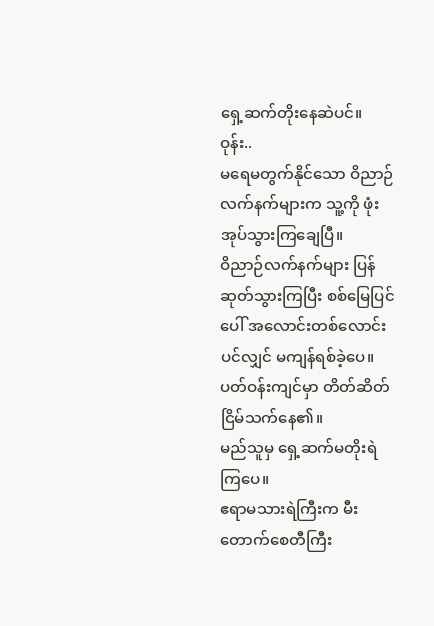ရှေ့ဆက်တိုးနေဆဲပင်။
ဝုန်း..
မရေမတွက်နိုင်သော ဝိညာဉ်လက်နက်များက သူ့ကို ဖုံးအုပ်သွားကြချေပြီ။
ဝိညာဉ်လက်နက်များ ပြန်ဆုတ်သွားကြပြီး စစ်မြေပြင်ပေါ် အလောင်းတစ်လောင်းပင်လျှင် မကျန်ရစ်ခဲ့ပေ။
ပတ်ဝန်းကျင်မှာ တိတ်ဆိတ်ငြိမ်သက်နေ၏။
မည်သူမှ ရှေ့ဆက်မတိုးရဲကြပေ။
ဧရာမသားရဲကြီးက မီးတောက်စေတီကြီး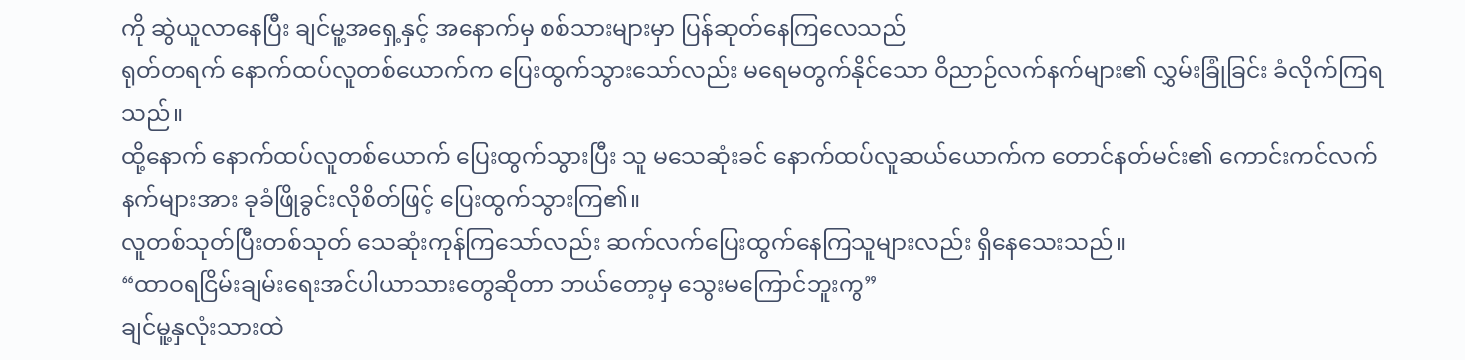ကို ဆွဲယူလာနေပြီး ချင်မူ့အရှေ့နှင့် အနောက်မှ စစ်သားများမှာ ပြန်ဆုတ်နေကြလေသည်
ရုတ်တရက် နောက်ထပ်လူတစ်ယောက်က ပြေးထွက်သွားသော်လည်း မရေမတွက်နိုင်သော ဝိညာဉ်လက်နက်များ၏ လွှမ်းခြုံခြင်း ခံလိုက်ကြရသည်။
ထို့နောက် နောက်ထပ်လူတစ်ယောက် ပြေးထွက်သွားပြီး သူ မသေဆုံးခင် နောက်ထပ်လူဆယ်ယောက်က တောင်နတ်မင်း၏ ကောင်းကင်လက်နက်များအား ခုခံဖြိုခွင်းလိုစိတ်ဖြင့် ပြေးထွက်သွားကြ၏။
လူတစ်သုတ်ပြီးတစ်သုတ် သေဆုံးကုန်ကြသော်လည်း ဆက်လက်ပြေးထွက်နေကြသူများလည်း ရှိနေသေးသည်။
“ထာဝရငြိမ်းချမ်းရေးအင်ပါယာသားတွေဆိုတာ ဘယ်တော့မှ သွေးမကြောင်ဘူးကွ”
ချင်မူ့နှလုံးသားထဲ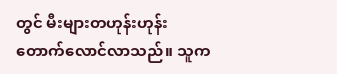တွင် မီးများတဟုန်းဟုန်း တောက်လောင်လာသည်။ သူက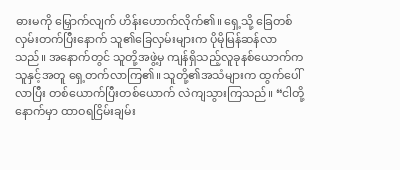ဓားမကို မြှောက်လျက် ဟိန်းဟောက်လိုက်၏။ ရှေ့သို့ ခြေတစ်လှမ်းတက်ပြီးနောက် သူ၏ခြေလှမ်းများက ပိုမိုမြန်ဆန်လာသည်။ အနောက်တွင် သူတို့အဖွဲ့မှ ကျန်ရှိသည့်လူခုနစ်ယောက်က သူနှင့်အတူ ရှေ့တက်လာကြ၏။ သူတို့၏အသံများက ထွက်ပေါ်လာပြီး တစ်ယောက်ပြီးတစ်ယောက် လဲကျသွားကြသည်။ “ငါတို့နောက်မှာ ထာဝရငြိမ်းချမ်း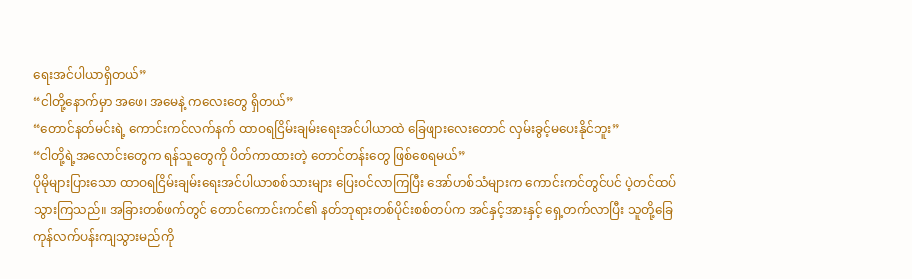ရေးအင်ပါယာရှိတယ်”
“ငါတို့နောက်မှာ အဖေ၊ အမေနဲ့ ကလေးတွေ ရှိတယ်”
“တောင်နတ်မင်းရဲ့ ကောင်းကင်လက်နက် ထာဝရငြိမ်းချမ်းရေးအင်ပါယာထဲ ခြေဖျားလေးတောင် လှမ်းခွင့်မပေးနိုင်ဘူး”
“ငါတို့ရဲ့အလောင်းတွေက ရန်သူတွေကို ပိတ်ကာထားတဲ့ တောင်တန်းတွေ ဖြစ်စေရမယ်”
ပိုမိုများပြားသော ထာဝရငြိမ်းချမ်းရေးအင်ပါယာစစ်သားများ ပြေးဝင်လာကြပြီး အော်ဟစ်သံများက ကောင်းကင်တွင်ပင် ပဲ့တင်ထပ်သွားကြသည်။ အခြားတစ်ဖက်တွင် တောင်ကောင်းကင်၏ နတ်ဘုရားတစ်ပိုင်းစစ်တပ်က အင်နှင့်အားနှင့် ရှေ့တက်လာပြီး သူတို့ခြေကုန်လက်ပန်းကျသွားမည်ကို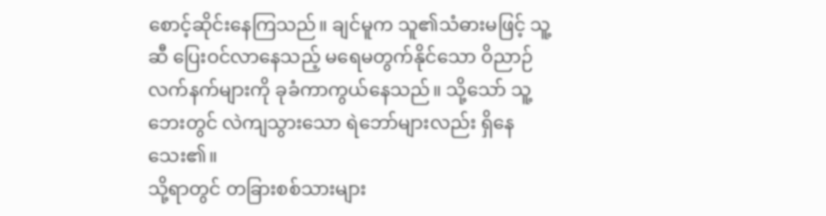စောင့်ဆိုင်းနေကြသည်။ ချင်မူက သူ၏သံဓားမဖြင့် သူ့ဆီ ပြေးဝင်လာနေသည့် မရေမတွက်နိုင်သော ဝိညာဉ်လက်နက်များကို ခုခံကာကွယ်နေသည်။ သို့သော် သူ့ဘေးတွင် လဲကျသွားသော ရဲဘော်များလည်း ရှိနေသေး၏။
သို့ရာတွင် တခြားစစ်သားများ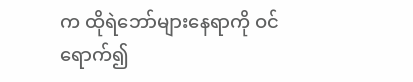က ထိုရဲဘော်များနေရာကို ဝင်ရောက်၍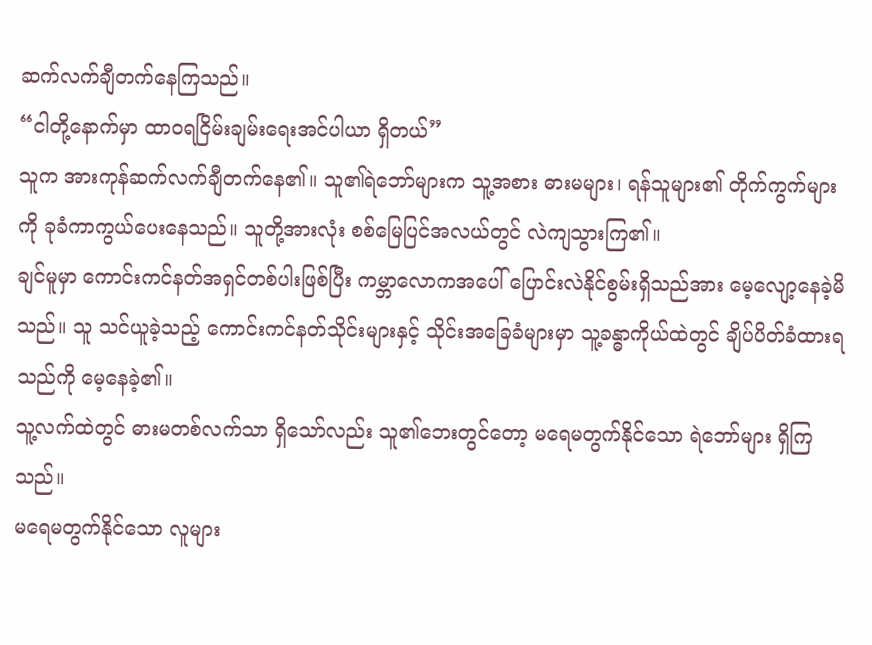ဆက်လက်ချီတက်နေကြသည်။
“ငါတို့နောက်မှာ ထာဝရငြိမ်းချမ်းရေးအင်ပါယာ ရှိတယ်”
သူက အားကုန်ဆက်လက်ချီတက်နေ၏။ သူ၏ရဲဘော်များက သူ့အစား ဓားမများ၊ ရန်သူများ၏ တိုက်ကွက်များကို ခုခံကာကွယ်ပေးနေသည်။ သူတို့အားလုံး စစ်မြေပြင်အလယ်တွင် လဲကျသွားကြ၏။
ချင်မူမှာ ကောင်းကင်နတ်အရှင်တစ်ပါးဖြစ်ပြီး ကမ္ဘာလောကအပေါ် ပြောင်းလဲနိုင်စွမ်းရှိသည်အား မေ့လျော့နေခဲ့မိသည်။ သူ သင်ယူခဲ့သည့် ကောင်းကင်နတ်သိုင်းများနှင့် သိုင်းအခြေခံများမှာ သူ့ခန္ဓာကိုယ်ထဲတွင် ချိပ်ပိတ်ခံထားရသည်ကို မေ့နေခဲ့၏။
သူ့လက်ထဲတွင် ဓားမတစ်လက်သာ ရှိသော်လည်း သူ၏ဘေးတွင်တော့ မရေမတွက်နိုင်သော ရဲဘော်များ ရှိကြသည်။
မရေမတွက်နိုင်သော လူများ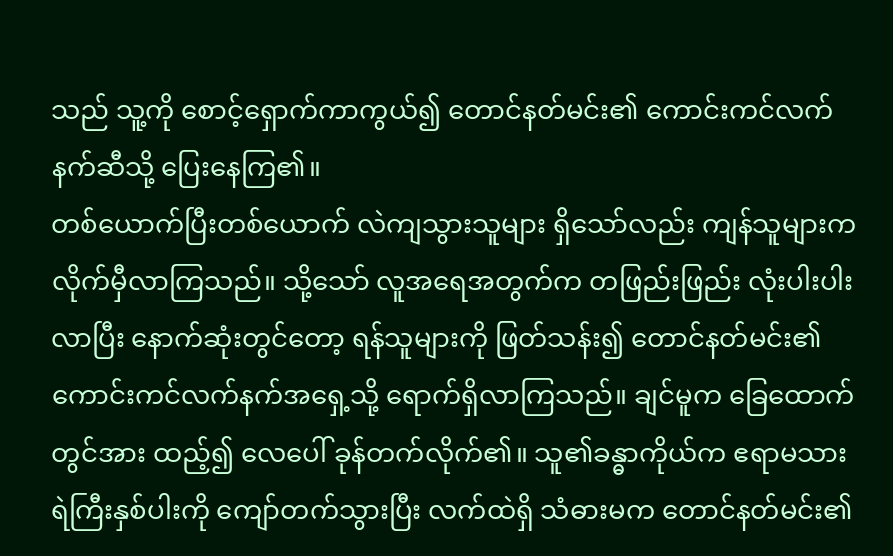သည် သူ့ကို စောင့်ရှောက်ကာကွယ်၍ တောင်နတ်မင်း၏ ကောင်းကင်လက်နက်ဆီသို့ ပြေးနေကြ၏။
တစ်ယောက်ပြီးတစ်ယောက် လဲကျသွားသူများ ရှိသော်လည်း ကျန်သူများက လိုက်မှီလာကြသည်။ သို့သော် လူအရေအတွက်က တဖြည်းဖြည်း လုံးပါးပါးလာပြီး နောက်ဆုံးတွင်တော့ ရန်သူများကို ဖြတ်သန်း၍ တောင်နတ်မင်း၏ ကောင်းကင်လက်နက်အရှေ့သို့ ရောက်ရှိလာကြသည်။ ချင်မူက ခြေထောက်တွင်အား ထည့်၍ လေပေါ် ခုန်တက်လိုက်၏။ သူ၏ခန္ဓာကိုယ်က ဧရာမသားရဲကြီးနှစ်ပါးကို ကျော်တက်သွားပြီး လက်ထဲရှိ သံဓားမက တောင်နတ်မင်း၏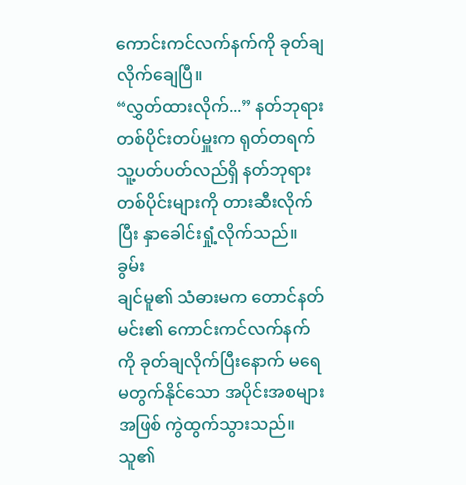ကောင်းကင်လက်နက်ကို ခုတ်ချလိုက်ချေပြီ။
“လွှတ်ထားလိုက်...” နတ်ဘုရားတစ်ပိုင်းတပ်မှူးက ရုတ်တရက် သူ့ပတ်ပတ်လည်ရှိ နတ်ဘုရားတစ်ပိုင်းများကို တားဆီးလိုက်ပြီး နှာခေါင်းရှုံ့လိုက်သည်။
ခွမ်း
ချင်မူ၏ သံဓားမက တောင်နတ်မင်း၏ ကောင်းကင်လက်နက်ကို ခုတ်ချလိုက်ပြီးနောက် မရေမတွက်နိုင်သော အပိုင်းအစများအဖြစ် ကွဲထွက်သွားသည်။
သူ၏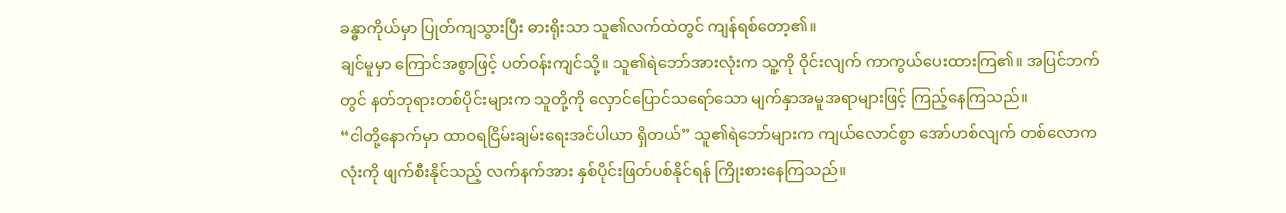ခန္ဓာကိုယ်မှာ ပြုတ်ကျသွားပြီး ဓားရိုးသာ သူ၏လက်ထဲတွင် ကျန်ရစ်တော့၏။
ချင်မူမှာ ကြောင်အစွာဖြင့် ပတ်ဝန်းကျင်သို့။ သူ၏ရဲဘော်အားလုံးက သူ့ကို ဝိုင်းလျက် ကာကွယ်ပေးထားကြ၏။ အပြင်ဘက်တွင် နတ်ဘုရားတစ်ပိုင်းများက သူတို့ကို လှောင်ပြောင်သရော်သော မျက်နှာအမူအရာများဖြင့် ကြည့်နေကြသည်။
“ငါတို့နောက်မှာ ထာဝရငြိမ်းချမ်းရေးအင်ပါယာ ရှိတယ်” သူ၏ရဲဘော်များက ကျယ်လောင်စွာ အော်ဟစ်လျက် တစ်လောကလုံးကို ဖျက်စီးနိုင်သည့် လက်နက်အား နှစ်ပိုင်းဖြတ်ပစ်နိုင်ရန် ကြိုးစားနေကြသည်။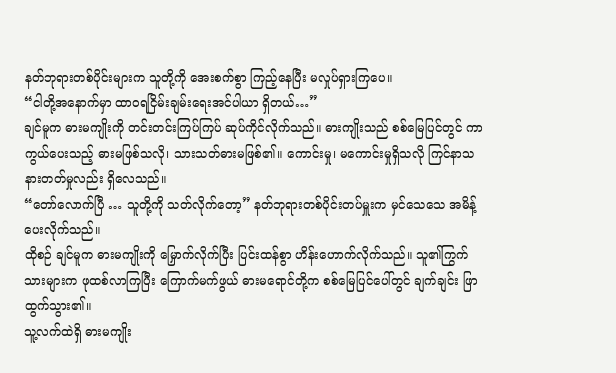နတ်ဘုရားတစ်ပိုင်းများက သူတို့ကို အေးစက်စွာ ကြည့်နေပြီး မလှုပ်ရှားကြပေ။
“ငါတို့အနောက်မှာ ထာဝရငြိမ်းချမ်းရေးအင်ပါယာ ရှိတယ်…”
ချင်မူက ဓားမကျိုးကို တင်းတင်းကြပ်ကြပ် ဆုပ်ကိုင်လိုက်သည်။ ဓားကျိုးသည် စစ်မြေပြင်တွင် ကာကွယ်ပေးသည့် ဓားမဖြစ်သလို၊ သားသတ်ဓားမဖြစ်၏။ ကောင်းမှု၊ မကောင်းမှုရှိသလို ကြင်နာသနားတတ်မှုလည်း ရှိလေသည်။
“တော်လောက်ပြီ … သူတို့ကို သတ်လိုက်တော့” နတ်ဘုရားတစ်ပိုင်းတပ်မှူးက မှင်သေသေ အမိန့်ပေးလိုက်သည်။
ထိုစဉ် ချင်မူက ဓားမကျိုးကို မြှောက်လိုက်ပြီး ပြင်းထန်စွာ ဟိန်းဟောက်လိုက်သည်။ သူ၏ကြွက်သားများက ဖုထစ်လာကြပြီး ကြောက်မက်ဖွယ် ဓားမရောင်တို့က စစ်မြေပြင်ပေါ်တွင် ချက်ချင်း ဖြာထွက်သွား၏။
သူ့လက်ထဲရှိ ဓားမကျိုး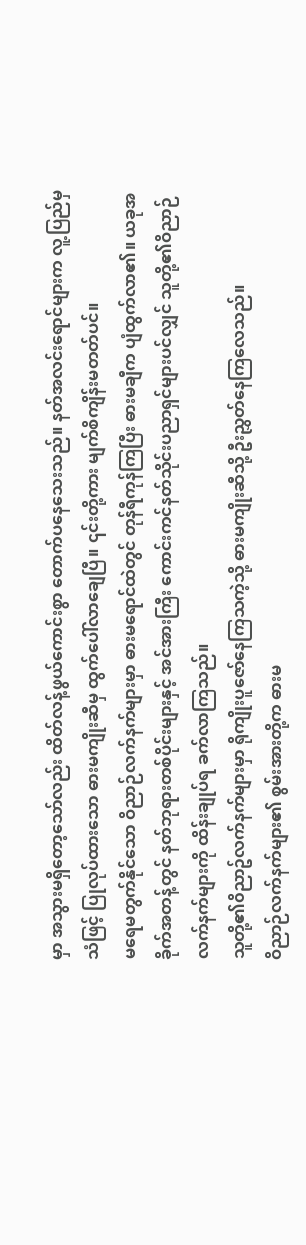မှာ အသွားမရှိတော့သော်လည်း ထိတ်လန့်ဖွယ်ကောင်းစွာ တောက်ပနေသေးသည်။ နတ်အလင်းရောင်များက လူ့ပြည်မှ သံဖြင့် ပြုလုပ်ထားသော ဓားမကျိုးဆီမှ ထွက်ပေါ်လာချေပြီ။ ၎င်းတို့ကား မျက်စိကျိန်းမတတ်ပင်။
မရေမတွက်နိုင်သော ဝိညာဉ်လက်နက်များမှာ ဓားမရောင်ထဲတွင် တုန်ရီကုန်ကြပြီး ဓားမချီက ပျံထွက်လာ၏။ ယခုအခိုက်အတန့်တွင် နတ်ဘုရားတစ်ပိုင်းများနှင့် အင်အားကြီး ကောင်းကင်နတ်သိုင်းပညာရှင်များပင်လျှင် သူတို့၏ဝိညာဉ်လက်နက်များကို ထိန်းချုပ်ရ ခက်လာကြသည်။
သူတို့၏၀ိညာဥ်လက်နက်များမှာ ရိုကျိုးပူဇော်နေကြသကဲ့သို့ ဓားမကျိုးဆီသို့ ဦးညွှတ်နေကြလေသည်။
ဝိညာဉ်လက်နက်များ၏ စွမ်းအားတို့က ဓားမ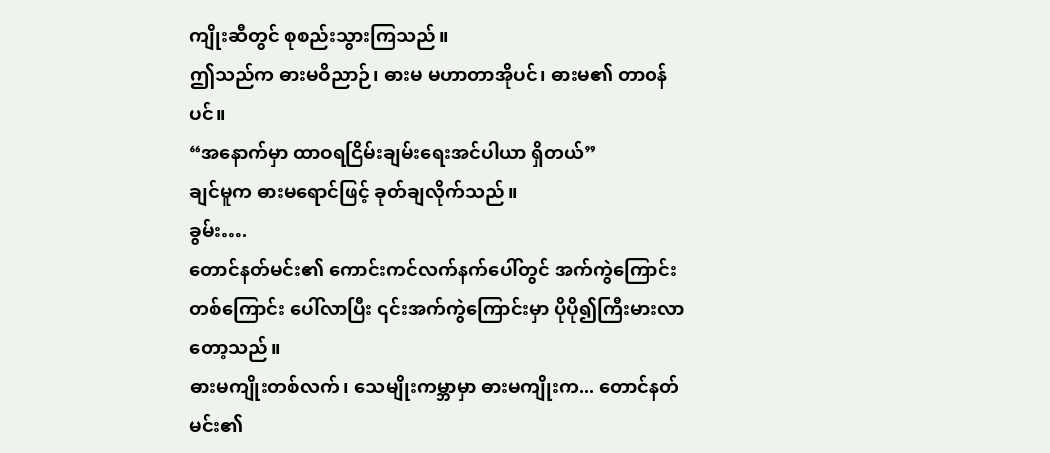ကျိုးဆီတွင် စုစည်းသွားကြသည်။
ဤသည်က ဓားမဝိညာဉ်၊ ဓားမ မဟာတာအိုပင်၊ ဓားမ၏ တာ၀န်ပင်။
“အနောက်မှာ ထာဝရငြိမ်းချမ်းရေးအင်ပါယာ ရှိတယ်”
ချင်မူက ဓားမရောင်ဖြင့် ခုတ်ချလိုက်သည်။
ခွမ်း….
တောင်နတ်မင်း၏ ကောင်းကင်လက်နက်ပေါ်တွင် အက်ကွဲကြောင်းတစ်ကြောင်း ပေါ်လာပြီး ၎င်းအက်ကွဲကြောင်းမှာ ပိုပို၍ကြီးမားလာတော့သည်။
ဓားမကျိုးတစ်လက်၊ သေမျိုးကမ္ဘာမှာ ဓားမကျိုးက... တောင်နတ်မင်း၏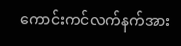ကောင်းကင်လက်နက်အား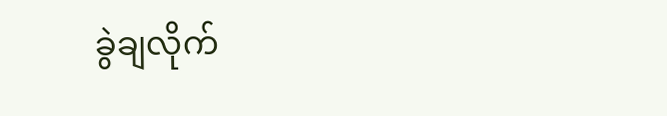ခွဲချလိုက်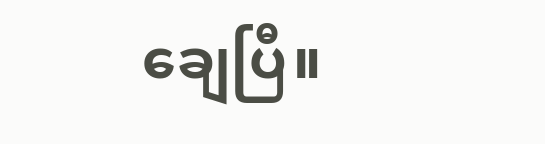ချေပြီ။